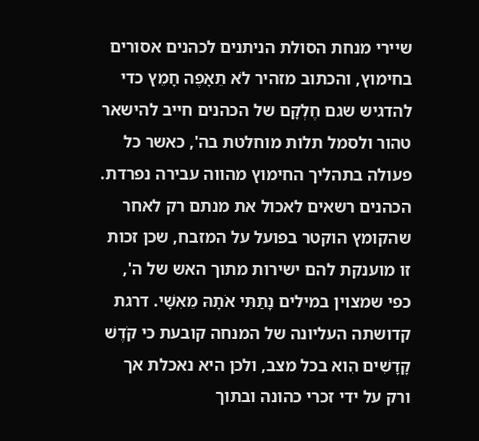שיירי מנחת הסולת הניתנים לכהנים אסורים בחימוץ, והכתוב מזהיר לֹא תֵאָפֶה חָמֵץ כדי להדגיש שגם חֶלְקָם של הכהנים חייב להישאר טהור ולסמל תלות מוחלטת בה', כאשר כל פעולה בתהליך החימוץ מהווה עבירה נפרדת. הכהנים רשאים לאכול את מנתם רק לאחר שהקומץ הוקטר בפועל על המזבח, שכן זכות זו מוענקת להם ישירות מתוך האש של ה', כפי שמצוין במילים נָתַתִּי אֹתָהּ מֵאִשָּׁי. דרגת קדושתה העליונה של המנחה קובעת כי קֹדֶשׁ קָדָשִׁים הִוא בכל מצב, ולכן היא נאכלת אך ורק על ידי זכרי כהונה ובתוך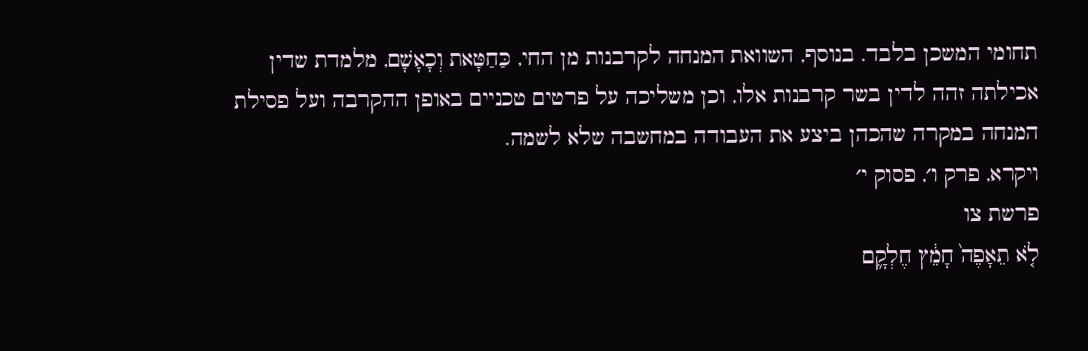תחומי המשכן בלבד. בנוסף, השוואת המנחה לקרבנות מן החי, כַּחַטָּאת וְכָאָשָׁם, מלמדת שדין אכילתה זהה לדין בשר קרבנות אלו, וכן משליכה על פרטים טכניים באופן ההקרבה ועל פסילת המנחה במקרה שהכהן ביצע את העבודה במחשבה שלא לשמה.
ויקרא, פרק ו׳, פסוק י׳
פרשת צו
לֹ֤א תֵאָפֶה֙ חָמֵ֔ץ חֶלְקָ֛ם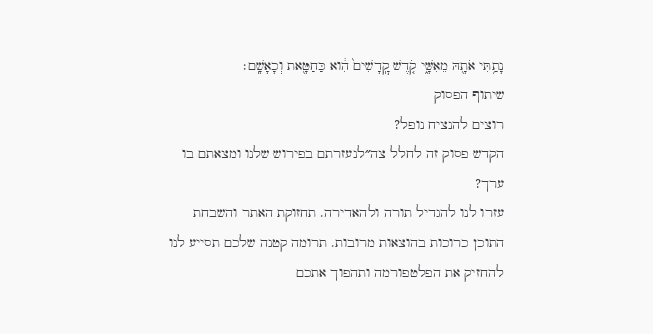נָתַ֥תִּי אֹתָ֖הּ מֵאִשָּׁ֑י קֹ֤דֶשׁ קׇֽדָשִׁים֙ הִ֔וא כַּחַטָּ֖את וְכָאָשָֽׁם׃
שיתוף הפסוק
רוצים להנציח נופל?
הקדש פסוק זה לחלל צה״לנעזרתם בפירוש שלנו ומצאתם בו ערך?
עזרו לנו להגדיל תורה ולהאדירה. תחזוקת האתר והשבחת התוכן כרוכות בהוצאות מרובות. תרומה קטנה שלכם תסייע לנו להחזיק את הפלטפורמה ותהפוך אתכם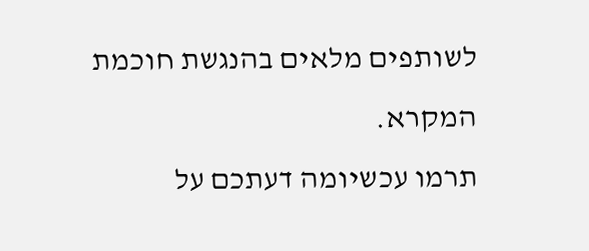לשותפים מלאים בהנגשת חוכמת המקרא.
תרמו עכשיומה דעתכם על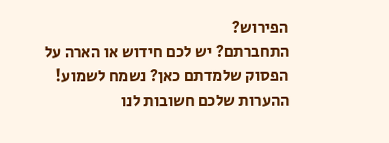הפירוש?
התחברתם? יש לכם חידוש או הארה על הפסוק שלמדתם כאן? נשמח לשמוע!
ההערות שלכם חשובות לנו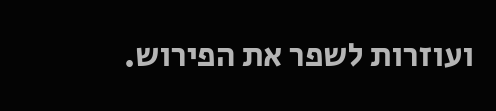ועוזרות לשפר את הפירוש.